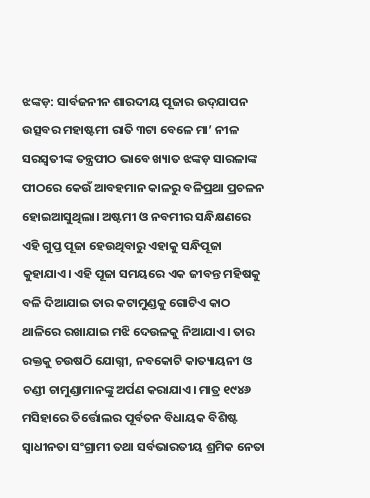ଝଙ୍କଡ଼: ସାର୍ବଜନୀନ ଶାରଦୀୟ ପୂଜାର ଉଦ୍‌ଯାପନ ଉତ୍ସବର ମହାଷ୍ଟମୀ ରାତି ୩ଟା ବେଳେ ମା’ ନୀଳ ସରସ୍ୱତୀଙ୍କ ତନ୍ତ୍ରପୀଠ ଭାବେ ଖ୍ୟାତ ଝଙ୍କଡ଼ ସାରଳାଙ୍କ ପୀଠରେ କେଉଁ ଆବହମାନ କାଳରୁ ବଳିପ୍ରଥା ପ୍ରଚଳନ ହୋଇଆସୁଥିଲା। ଅଷ୍ଟମୀ ଓ ନବମୀର ସନ୍ଧିକ୍ଷଣରେ ଏହି ଗୁପ୍ତ ପୂଜା ହେଉଥିବାରୁ ଏହାକୁ ସନ୍ଧିପୂଜା କୁହାଯାଏ। ଏହି ପୂଜା ସମୟରେ ଏକ ଜୀବନ୍ତ ମହିଷକୁ ବଳି ଦିଆଯାଇ ତାର କଟାମୁଣ୍ଡକୁ ଗୋଟିଏ କାଠ ଥାଳିରେ ରଖାଯାଇ ମଝି ଦେଉଳକୁ ନିଆଯାଏ। ତାର ରକ୍ତକୁ ଚଉଷଠି ଯୋଗ୍ନୀ, ନବକୋଟି କାତ୍ୟାୟନୀ ଓ ଚଣ୍ଡୀ ଚାମୁଣ୍ଡାମାନଙ୍କୁ ଅର୍ପଣ କରାଯାଏ। ମାତ୍ର ୧୯୪୬ ମସିହାରେ ତିର୍ତ୍ତୋଲର ପୂର୍ବତନ ବିଧାୟକ ବିଶିଷ୍ଟ ସ୍ବାଧୀନତା ସଂଗ୍ରାମୀ ତଥା ସର୍ବଭାରତୀୟ ଶ୍ରମିକ ନେତା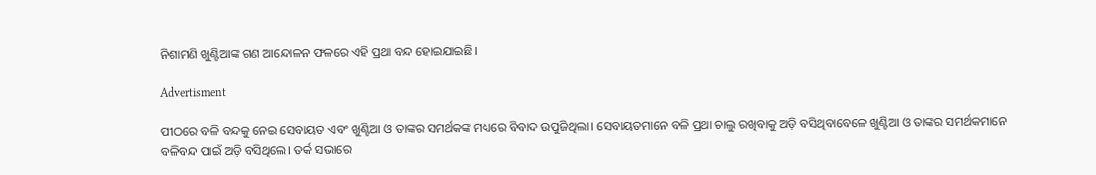ନିଶାମଣି ଖୁଣ୍ଟିଆଙ୍କ ଗଣ ଆନ୍ଦୋଳନ ଫଳରେ ଏହି ପ୍ରଥା ବନ୍ଦ ହୋଇଯାଇଛି।

Advertisment

ପୀଠରେ ବଳି ବନ୍ଦକୁ ନେଇ ସେବାୟତ ଏବଂ ଖୁଣ୍ଟିଆ ଓ ତାଙ୍କର ସମର୍ଥକଙ୍କ ମଧ୍ୟରେ ବିବାଦ ଉପୁଜିଥିଲା। ସେବାୟତମାନେ ବଳି ପ୍ରଥା ଚାଲୁ ରଖିବାକୁ ଅଡ଼ି ବସିଥିବାବେଳେ ଖୁଣ୍ଟିଆ ଓ ତାଙ୍କର ସମର୍ଥକମାନେ ବଳିବନ୍ଦ ପାଇଁ ଅଡ଼ି ବସିଥିଲେ। ତର୍କ ସଭାରେ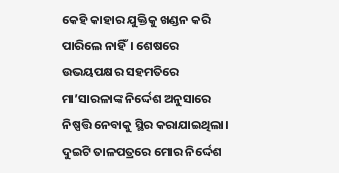କେହି କାହାର ଯୁକ୍ତିକୁ ଖଣ୍ଡନ କରି ପାରିଲେ ନାହିଁ। ଶେଷରେ ଉଭୟପକ୍ଷର ସହମତିରେ ମା’ସାରଳାଙ୍କ ନିର୍ଦ୍ଦେଶ ଅନୁସାରେ ନିଷ୍ପତ୍ତି ନେବାକୁ ସ୍ଥିର କରାଯାଇଥିଲା। ଦୁଇଟି ତାଳପତ୍ରରେ ମୋର ନିର୍ଦ୍ଦେଶ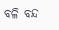ବଳି ବନ୍ଦ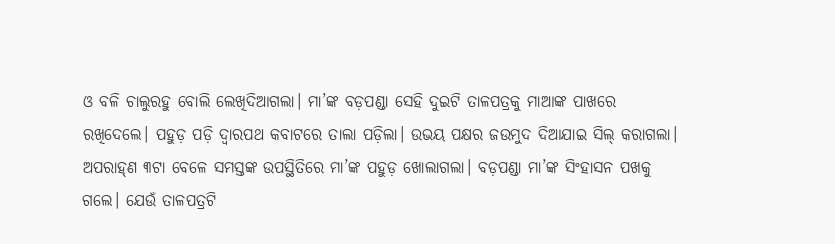ଓ ବଳି ଚାଲୁରହୁ ବୋଲି ଲେଖିଦିଆଗଲା। ମା’ଙ୍କ ବଡ଼ପଣ୍ଡା ସେହି ଦୁଇଟି ତାଳପତ୍ରକୁ ମାଆଙ୍କ ପାଖରେ ରଖିଦେଲେ। ପହୁଡ଼ ପଡ଼ି ଦ୍ୱାରପଥ କବାଟରେ ତାଲା ପଡ଼ିଲା। ଉଭୟ ପକ୍ଷର ଜଉମୁଦ ଦିଆଯାଇ ସିଲ୍ କରାଗଲା। ଅପରାହ୍‌ଣ ୩ଟା ବେଳେ ସମସ୍ତଙ୍କ ଉପସ୍ଥିତିରେ ମା’ଙ୍କ ପହୁଡ଼ ଖୋଲାଗଲା। ବଡ଼ପଣ୍ଡା ମା’ଙ୍କ ସିଂହାସନ ପଖକୁ ଗଲେ। ଯେଉଁ ତାଳପତ୍ରଟି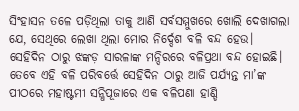ସିଂହାସନ ତଳେ ପଡ଼ିଥିଲା ତାକୁ ଆଣି ସର୍ବସମ୍ମୁଖରେ ଖୋଲି ଦେଖାଗଲା ଯେ, ସେଥିରେ ଲେଖା ଥିଲା ମୋର ନିର୍ଦ୍ଦେଶ ବଳି ବନ୍ଦ ହେଉ। ସେହିଦିନ ଠାରୁ ଝଙ୍କଡ଼ ସାରଳାଙ୍କ ମନ୍ଦିରରେ ବଳିପ୍ରଥା ବନ୍ଦ ହୋଇଛି। ତେବେ ଏହି ବଳି ପରିବର୍ତ୍ତେ ସେହିଦିନ ଠାରୁ ଆଜି ପର୍ଯ୍ୟନ୍ତ ମା’ଙ୍କ ପୀଠରେ ମହାଷ୍ଟମୀ ସନ୍ଧିପୂଜାରେ ଏକ ବଳିପଣା ହାଣ୍ଡି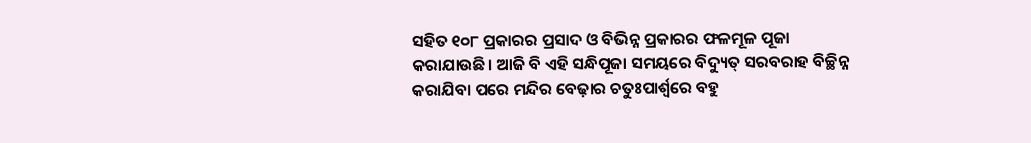ସହିତ ୧୦୮ ପ୍ରକାରର ପ୍ରସାଦ ଓ ବିଭିନ୍ନ ପ୍ରକାରର ଫଳମୂଳ ପୂଜା କରାଯାଉଛି। ଆଜି ବି ଏହି ସନ୍ଧିପୂଜା ସମୟରେ ବିଦ୍ୟୁତ୍ ସରବରାହ ବିଚ୍ଛିନ୍ନ କରାଯିବା ପରେ ମନ୍ଦିର ବେଢ଼ାର ଚତୁଃପାର୍ଶ୍ୱରେ ବହୁ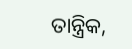ତାନ୍ତ୍ରିକ,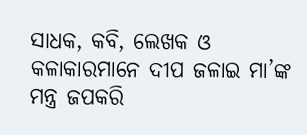ସାଧକ, କବି, ଲେଖକ ଓ କଳାକାରମାନେ ଦୀପ ଜଳାଇ ମା’ଙ୍କ ମନ୍ତ୍ର ଜପକରି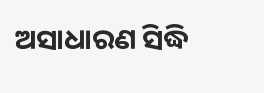ଅସାଧାରଣ ସିଦ୍ଧି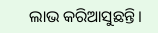ଲାଭ କରିଆସୁଛନ୍ତି।